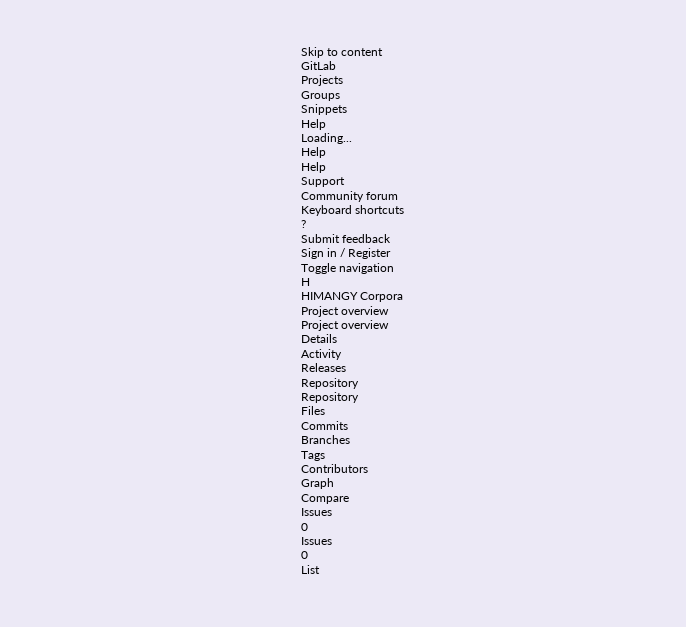Skip to content
GitLab
Projects
Groups
Snippets
Help
Loading...
Help
Help
Support
Community forum
Keyboard shortcuts
?
Submit feedback
Sign in / Register
Toggle navigation
H
HIMANGY Corpora
Project overview
Project overview
Details
Activity
Releases
Repository
Repository
Files
Commits
Branches
Tags
Contributors
Graph
Compare
Issues
0
Issues
0
List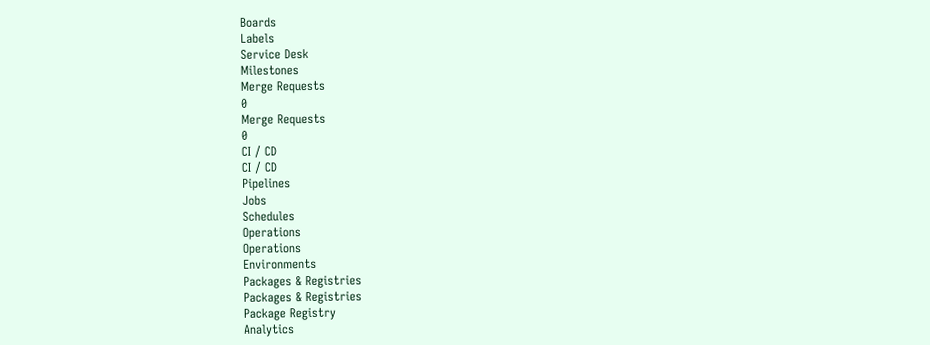Boards
Labels
Service Desk
Milestones
Merge Requests
0
Merge Requests
0
CI / CD
CI / CD
Pipelines
Jobs
Schedules
Operations
Operations
Environments
Packages & Registries
Packages & Registries
Package Registry
Analytics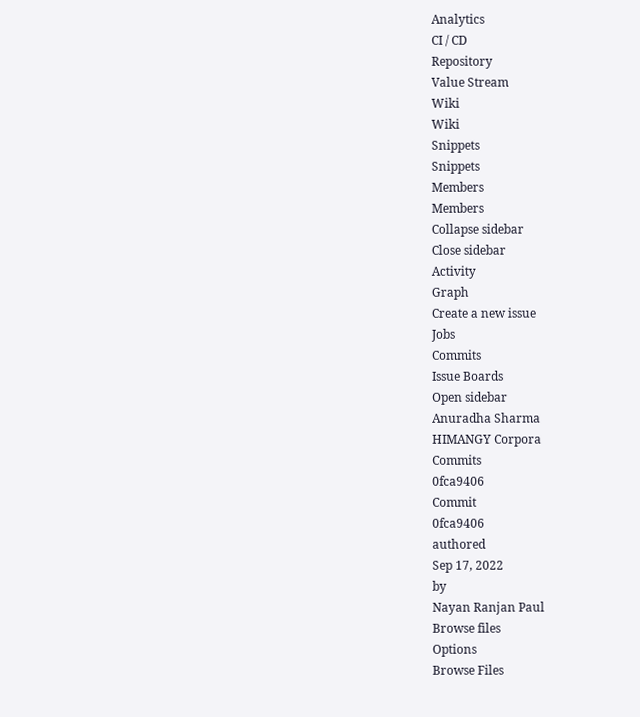Analytics
CI / CD
Repository
Value Stream
Wiki
Wiki
Snippets
Snippets
Members
Members
Collapse sidebar
Close sidebar
Activity
Graph
Create a new issue
Jobs
Commits
Issue Boards
Open sidebar
Anuradha Sharma
HIMANGY Corpora
Commits
0fca9406
Commit
0fca9406
authored
Sep 17, 2022
by
Nayan Ranjan Paul
Browse files
Options
Browse Files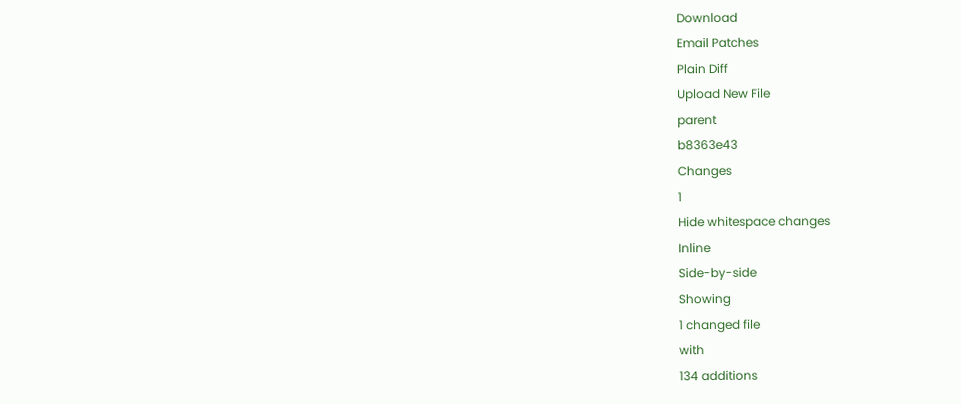Download
Email Patches
Plain Diff
Upload New File
parent
b8363e43
Changes
1
Hide whitespace changes
Inline
Side-by-side
Showing
1 changed file
with
134 additions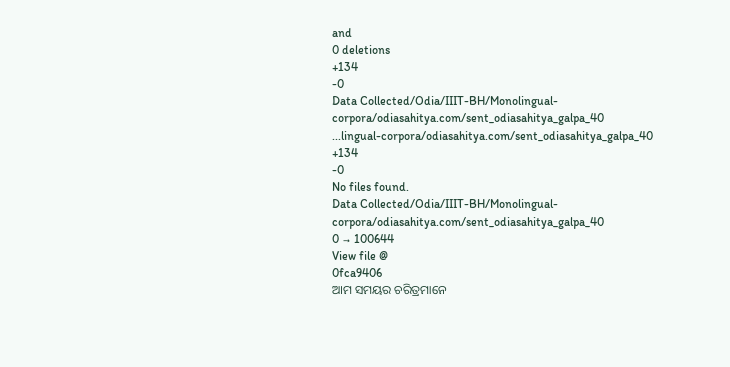and
0 deletions
+134
-0
Data Collected/Odia/IIIT-BH/Monolingual-corpora/odiasahitya.com/sent_odiasahitya_galpa_40
...lingual-corpora/odiasahitya.com/sent_odiasahitya_galpa_40
+134
-0
No files found.
Data Collected/Odia/IIIT-BH/Monolingual-corpora/odiasahitya.com/sent_odiasahitya_galpa_40
0 → 100644
View file @
0fca9406
ଆମ ସମୟର ଚରିତ୍ରମାନେ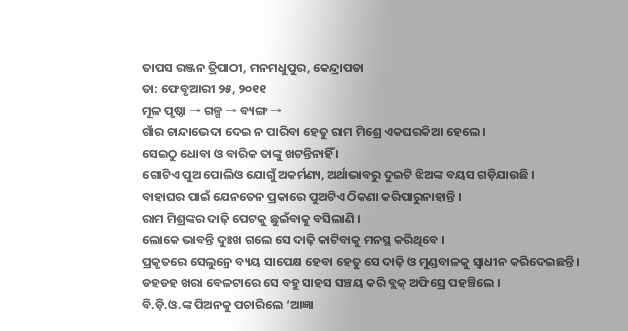ତାପସ ରଞ୍ଜନ ତ୍ରିପାଠୀ, ମନମଧୁପୁର, କେନ୍ଦ୍ରାପଡା
ତା: ଫେବୃଆରୀ ୨୫, ୨୦୧୧
ମୂଳ ପୃଷ୍ଠା → ଗଳ୍ପ → ବ୍ୟଙ୍ଗ →
ଗାଁର ଚାନ୍ଦାଭେଦା ଦେଇ ନ ପାରିବା ହେତୁ ରାମ ମିଶ୍ରେ ଏକଘରକିଆ ହେଲେ ।
ସେଇଠୁ ଧୋବା ଓ ବାରିକ ତାଙ୍କୁ ଖଟନ୍ତିନାହିଁ ।
ଗୋଟିଏ ପୁଅ ପୋଲିଓ ଯୋଗୁଁ ଅକର୍ମଣ୍ୟ, ଅର୍ଥାଭାବରୁ ଦୁଇଟି ଝିଅଙ୍କ ବୟସ ଗଡ଼ିଯାଉଛି ।
ବାହାଘର ପାଇଁ ଯେନତେନ ପ୍ରକାରେ ପୁଅଟିଏ ଠିକଣା କରିପାରୁନାହାନ୍ତି ।
ରାମ ମିଶ୍ରଙ୍କର ଦାଢ଼ି ପେଟକୁ ଛୁଇଁବାକୁ ବସିଲାଣି ।
ଲୋକେ ଭାବନ୍ତି ଦୁଃଖ ଗଲେ ସେ ଦାଢ଼ି କାଟିବାକୁ ମନସ୍ଥ କରିଥିବେ ।
ପ୍ରକୃତରେ ସେଲୁନ୍ରେ ବ୍ୟୟ ସାପେକ୍ଷ ହେବା ହେତୁ ସେ ଦାଢ଼ି ଓ ମୁଣ୍ଡବାଳକୁ ସ୍ବାଧୀନ କରିଦେଇଛନ୍ତି ।
ଡହଡହ ଖରା ବେଳଟାରେ ସେ ବହୁ ସାହସ ସଞ୍ଚୟ କରି ବ୍ଲକ୍ ଅଫିସ୍ରେ ପହଞ୍ଚିଲେ ।
ବି.ଡ଼ି.ଓ.ଙ୍କ ପିଅନକୁ ପଚାରିଲେ ‘ଆଜ୍ଞା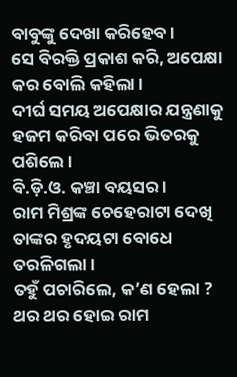ବାବୁଙ୍କୁ ଦେଖା କରିହେବ ।
ସେ ବିରକ୍ତି ପ୍ରକାଶ କରି, ଅପେକ୍ଷା କର ବୋଲି କହିଲା ।
ଦୀର୍ଘ ସମୟ ଅପେକ୍ଷାର ଯନ୍ତ୍ରଣାକୁ ହଜମ କରିବା ପରେ ଭିତରକୁ ପଶିଲେ ।
ବି.ଡ଼ି.ଓ. କଞ୍ଚା ବୟସର ।
ରାମ ମିଶ୍ରଙ୍କ ଚେହେରାଟା ଦେଖି ତାଙ୍କର ହୃଦୟଟା ବୋଧେ ତରଳିଗଲା ।
ତହୁଁ ପଚାରିଲେ, କ’ଣ ହେଲା ? ଥର ଥର ହୋଇ ରାମ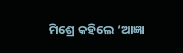ମିଶ୍ରେ କହିଲେ ‘ଆଜ୍ଞା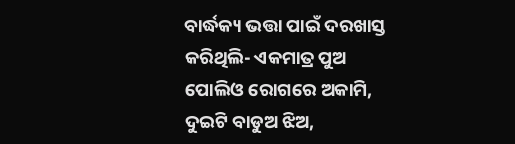ବାର୍ଦ୍ଧକ୍ୟ ଭତ୍ତା ପାଇଁ ଦରଖାସ୍ତ କରିଥିଲି- ଏକମାତ୍ର ପୁଅ ପୋଲିଓ ରୋଗରେ ଅକାମି, ଦୁଇଟି ବାଡୁଅ ଝିଅ,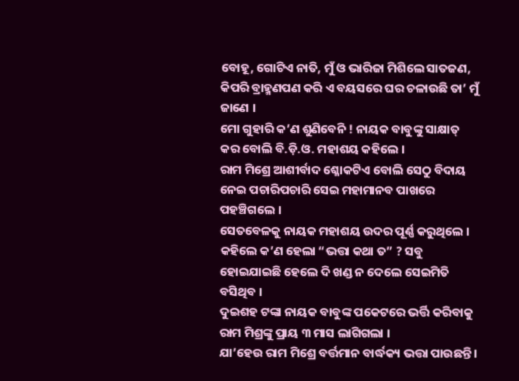ବୋହୂ, ଗୋଟିଏ ନାତି, ମୁଁ ଓ ଭାରିଜା ମିଶିଲେ ସାତଜଣ, କିପରି ବ୍ରାହ୍ମଣପଣ କରି ଏ ବୟସରେ ଘର ଚଳାଉଛି ତା’ ମୁଁ ଜାଣେ ।
ମୋ ଗୁହାରି କ’ଣ ଶୁଣିବେନି ! ନାୟକ ବାବୁଙ୍କୁ ସାକ୍ଷାତ୍ କର ବୋଲି ବି.ଡ଼ି.ଓ. ମହାଶୟ କହିଲେ ।
ରାମ ମିଶ୍ରେ ଆଶୀର୍ବାଦ ଶ୍ଳୋକଟିଏ ବୋଲି ସେଠୁ ବିଦାୟ ନେଇ ପଚାରିପଚାରି ସେଇ ମହାମାନବ ପାଖରେ ପହଞ୍ଚିଗଲେ ।
ସେତବେଳକୁ ନାୟକ ମହାଶୟ ଉଦର ପୂର୍ଣ୍ଣ କରୁଥିଲେ ।
କହିଲେ କ’ଣ ହେଲା “ଭତ୍ତା କଥା ତ” ? ସବୁ ହୋଇଯାଇଛି ହେଲେ ଦି ଖଣ୍ଡ ନ ଦେଲେ ସେଇମିତି ବସିଥିବ ।
ଦୁଇଶହ ଟଙ୍କା ନାୟକ ବାବୁଙ୍କ ପକେଟରେ ଭର୍ତ୍ତି କରିବାକୁ ରାମ ମିଶ୍ରଙ୍କୁ ପ୍ରାୟ ୩ ମାସ ଲାଗିଗଲା ।
ଯା’ହେଉ ରାମ ମିଶ୍ରେ ବର୍ତ୍ତମାନ ବାର୍ଦ୍ଧକ୍ୟ ଭତ୍ତା ପାଉଛନ୍ତି ।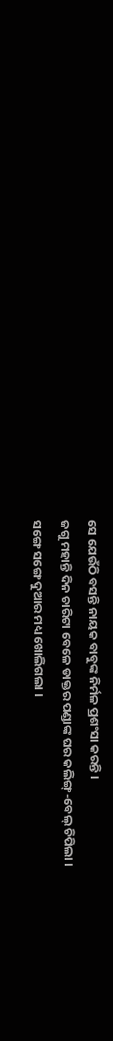ସେ ଯେଉଁଠି ବସନ୍ତି ନାୟକ ବାବୁଙ୍କ ନିର୍ମଳ ପ୍ରଶଂସା କରନ୍ତି ।
ଜଗୁ ମହାନ୍ତି ଦିନ ଚାରିଟା ବେଳେ ଡାକ୍ତର ପଣ୍ଡାଙ୍କ ଘର କଲିଙ୍ଗ୍-ବେଲ୍ ଚିପିଲା ।
ସଙ୍ଗେ ସଙ୍ଗେ ଦୁଆର ମଧ୍ୟ ଖୋଲିଗଲା ।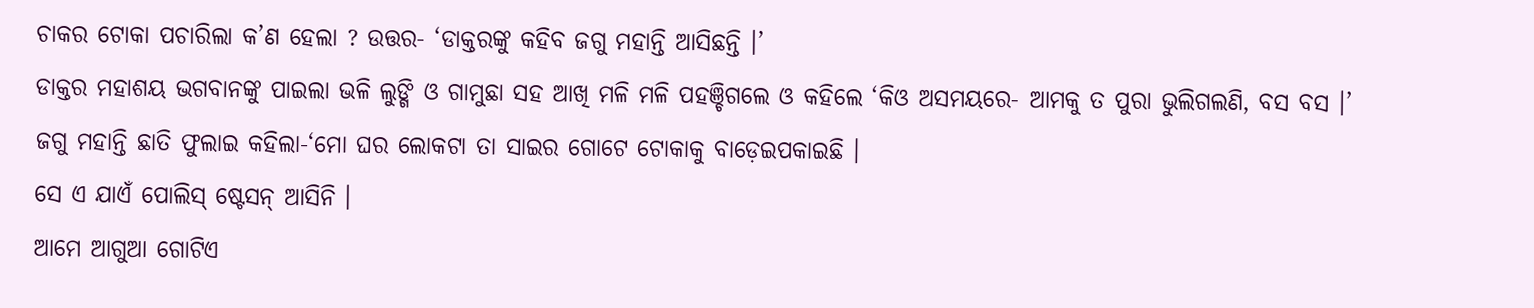ଚାକର ଟୋକା ପଚାରିଲା କ’ଣ ହେଲା ? ଉତ୍ତର- ‘ଡାକ୍ତରଙ୍କୁ କହିବ ଜଗୁ ମହାନ୍ତି ଆସିଛନ୍ତି ।’
ଡାକ୍ତର ମହାଶୟ ଭଗବାନଙ୍କୁ ପାଇଲା ଭଳି ଲୁଙ୍ଗି ଓ ଗାମୁଛା ସହ ଆଖି ମଳି ମଳି ପହଞ୍ଚିଗଲେ ଓ କହିଲେ ‘କିଓ ଅସମୟରେ- ଆମକୁ ତ ପୁରା ଭୁଲିଗଲଣି, ବସ ବସ ।’
ଜଗୁ ମହାନ୍ତି ଛାତି ଫୁଲାଇ କହିଲା-‘ମୋ ଘର ଲୋକଟା ତା ସାଇର ଗୋଟେ ଟୋକାକୁ ବାଡ଼େଇପକାଇଛି ।
ସେ ଏ ଯାଏଁ ପୋଲିସ୍ ଷ୍ଟେସନ୍ ଆସିନି ।
ଆମେ ଆଗୁଆ ଗୋଟିଏ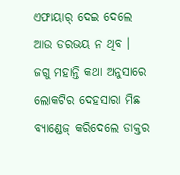ଏଫାୟାର୍ ଦେଇ ଦେଲେ ଆଉ ଡରଭୟ ନ ଥିବ ।
ଜଗୁ ମହାନ୍ତି କଥା ଅନୁସାରେ ଲୋକଟିର ଦେହସାରା ମିଛ ବ୍ୟାଣ୍ଡେଜ୍ କରିଦେଲେ ଡାକ୍ତର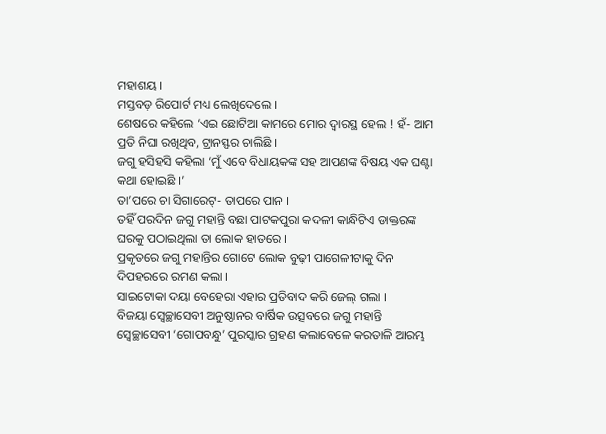ମହାଶୟ ।
ମସ୍ତବଡ଼ ରିପୋର୍ଟ ମଧ୍ୟ ଲେଖିଦେଲେ ।
ଶେଷରେ କହିଲେ ‘ଏଇ ଛୋଟିଆ କାମରେ ମୋର ଦ୍ବାରସ୍ଥ ହେଲ ! ହଁ- ଆମ ପ୍ରତି ନିଘା ରଖିଥିବ, ଟ୍ରାନସ୍ଫର ଚାଲିଛି ।
ଜଗୁ ହସିହସି କହିଲା ‘ମୁଁ ଏବେ ବିଧାୟକଙ୍କ ସହ ଆପଣଙ୍କ ବିଷୟ ଏକ ଘଣ୍ଟା କଥା ହୋଇଛି ।’
ତା’ପରେ ଚା ସିଗାରେଟ୍- ତାପରେ ପାନ ।
ତହିଁ ପରଦିନ ଜଗୁ ମହାନ୍ତି ବଛା ପାଟକପୁରା କଦଳୀ କାନ୍ଧିଟିଏ ଡାକ୍ତରଙ୍କ ଘରକୁ ପଠାଇଥିଲା ତା ଲୋକ ହାତରେ ।
ପ୍ରକୃତରେ ଜଗୁ ମହାନ୍ତିର ଗୋଟେ ଲୋକ ବୁଢ଼ୀ ପାଗେଳୀଟାକୁ ଦିନ ଦିପହରରେ ରମଣ କଲା ।
ସାଇଟୋକା ଦୟା ବେହେରା ଏହାର ପ୍ରତିବାଦ କରି ଜେଲ୍ ଗଲା ।
ବିଜୟା ସ୍ବେଚ୍ଛାସେବୀ ଅନୁଷ୍ଠାନର ବାର୍ଷିକ ଉତ୍ସବରେ ଜଗୁ ମହାନ୍ତି ସ୍ବେଚ୍ଛାସେବୀ ‘ଗୋପବନ୍ଧୁ’ ପୁରସ୍କାର ଗ୍ରହଣ କଲାବେଳେ କରତାଳି ଆରମ୍ଭ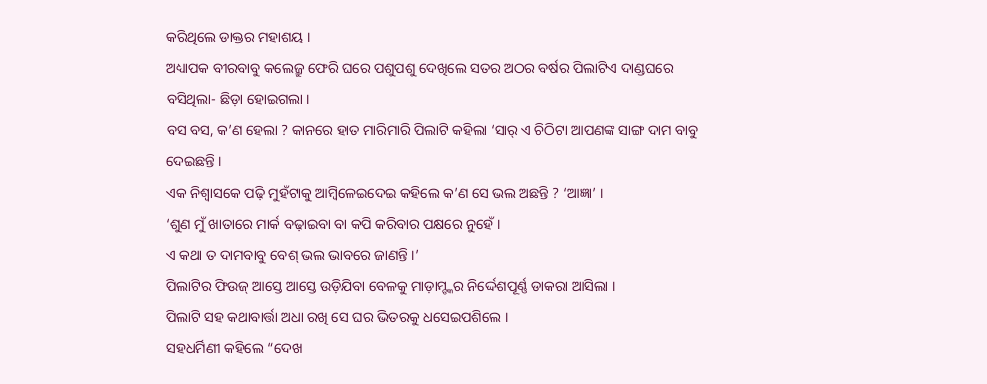କରିଥିଲେ ଡାକ୍ତର ମହାଶୟ ।
ଅଧ୍ୟାପକ ବୀରବାବୁ କଲେଜ୍ରୁ ଫେରି ଘରେ ପଶୁପଶୁ ଦେଖିଲେ ସତର ଅଠର ବର୍ଷର ପିଲାଟିଏ ଦାଣ୍ଡଘରେ ବସିଥିଲା- ଛିଡ଼ା ହୋଇଗଲା ।
ବସ ବସ, କ’ଣ ହେଲା ? କାନରେ ହାତ ମାରିମାରି ପିଲାଟି କହିଲା ‘ସାର୍ ଏ ଚିଠିଟା ଆପଣଙ୍କ ସାଙ୍ଗ ଦାମ ବାବୁ ଦେଇଛନ୍ତି ।
ଏକ ନିଶ୍ବାସକେ ପଢ଼ି ମୁହଁଟାକୁ ଆମ୍ବିଳେଇଦେଇ କହିଲେ କ’ଣ ସେ ଭଲ ଅଛନ୍ତି ? ‘ଆଜ୍ଞା’ ।
‘ଶୁଣ ମୁଁ ଖାତାରେ ମାର୍କ ବଢ଼ାଇବା ବା କପି କରିବାର ପକ୍ଷରେ ନୁହେଁ ।
ଏ କଥା ତ ଦାମବାବୁ ବେଶ୍ ଭଲ ଭାବରେ ଜାଣନ୍ତି ।’
ପିଲାଟିର ଫିଉଜ୍ ଆସ୍ତେ ଆସ୍ତେ ଉଡ଼ିଯିବା ବେଳକୁ ମାଡ଼ାମ୍ଙ୍କର ନିର୍ଦ୍ଦେଶପୂର୍ଣ୍ଣ ଡାକରା ଆସିଲା ।
ପିଲାଟି ସହ କଥାବାର୍ତ୍ତା ଅଧା ରଖି ସେ ଘର ଭିତରକୁ ଧସେଇପଶିଲେ ।
ସହଧର୍ମିଣୀ କହିଲେ “ଦେଖ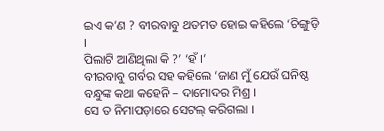ଇଏ କ’ଣ ? ବୀରବାବୁ ଥତମତ ହୋଇ କହିଲେ ‘ଚିଙ୍ଗୁଡ଼ି ।
ପିଲାଟି ଆଣିଥିଲା କି ?’ ‘ହଁ ।’
ବୀରବାବୁ ଗର୍ବର ସହ କହିଲେ ‘ଜାଣ ମୁଁ ଯେଉଁ ଘନିଷ୍ଠ ବନ୍ଧୁଙ୍କ କଥା କହେନି – ଦାମୋଦର ମିଶ୍ର ।
ସେ ତ ନିମାପଡ଼ାରେ ସେଟଲ୍ କରିଗଲା ।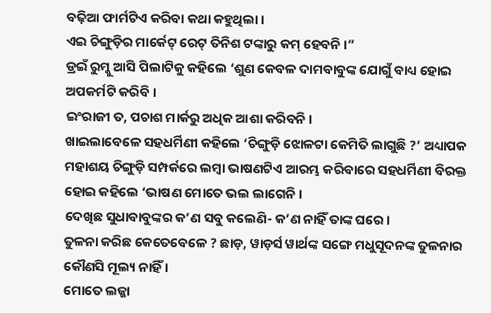ବଢ଼ିଆ ଫାର୍ମଟିଏ କରିବା କଥା କହୁଥିଲା ।
ଏଇ ଚିଙ୍ଗୁଡ଼ିର ମାର୍କେଟ୍ ରେଟ୍ ତିନିଶ ଟଙ୍କାରୁ କମ୍ ହେବନି ।”
ଡ୍ରଇଁ ରୁମ୍କୁ ଆସି ପିଲାଟିକୁ କହିଲେ ‘ଶୁଣ କେବଳ ଦାମବାବୁଙ୍କ ଯୋଗୁଁ ବାଧ୍ୟ ହୋଇ ଅପକର୍ମଟି କରିବି ।
ଇଂରାଜୀ ତ, ପଚାଶ ମାର୍କରୁ ଅଧିକ ଆଶା କରିବନି ।
ଖାଇଲାବେଳେ ସହଧର୍ମିଣୀ କହିଲେ ‘ଚିଙ୍ଗୁଡ଼ି ଝୋଳଟା କେମିତି ଲାଗୁଛି ?’ ଅଧ୍ୟାପକ ମହାଶୟ ଚିଙ୍ଗୁଡ଼ି ସମ୍ପର୍କରେ ଲମ୍ବା ଭାଷଣଟିଏ ଆରମ୍ଭ କରିବାରେ ସହଧର୍ମିଣୀ ବିରକ୍ତ ହୋଇ କହିଲେ ‘ଭାଷଣ ମୋତେ ଭଲ ଲାଗେନି ।
ଦେଖିଛ ସୁଧାବାବୁଙ୍କର କ’ଣ ସବୁ କଲେଣି- କ’ଣ ନାହିଁ ତାଙ୍କ ଘରେ ।
ତୁଳନା କରିଛ କେତେବେଳେ ? ଛାଡ଼, ୱାଡ଼ର୍ସ ୱାର୍ଥଙ୍କ ସଙ୍ଗେ ମଧୁସୂଦନଙ୍କ ତୁଳନାର କୌଣସି ମୂଲ୍ୟ ନାହିଁ ।
ମୋତେ ଲଜ୍ଜା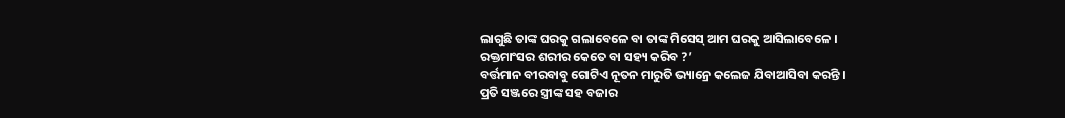ଲାଗୁଛି ତାଙ୍କ ଘରକୁ ଗଲାବେଳେ ବା ତାଙ୍କ ମିସେସ୍ ଆମ ଘରକୁ ଆସିଲାବେଳେ ।
ରକ୍ତମାଂସର ଶରୀର କେତେ ବା ସହ୍ୟ କରିବ ?’
ବର୍ତ୍ତମାନ ବୀରବାବୁ ଗୋଟିଏ ନୂତନ ମାରୁତି ଭ୍ୟାନ୍ରେ କଲେଜ ଯିବାଆସିବା କରନ୍ତି ।
ପ୍ରତି ସଞ୍ଜରେ ସ୍ତ୍ରୀଙ୍କ ସହ ବଜାର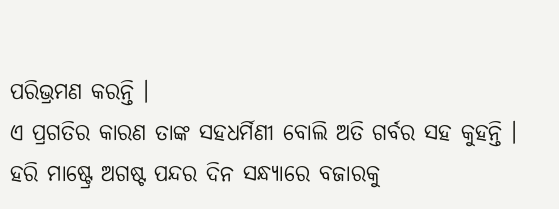ପରିଭ୍ରମଣ କରନ୍ତି ।
ଏ ପ୍ରଗତିର କାରଣ ତାଙ୍କ ସହଧର୍ମିଣୀ ବୋଲି ଅତି ଗର୍ବର ସହ କୁହନ୍ତି ।
ହରି ମାଷ୍ଟ୍ରେ ଅଗଷ୍ଟ ପନ୍ଦର ଦିନ ସନ୍ଧ୍ୟାରେ ବଜାରକୁ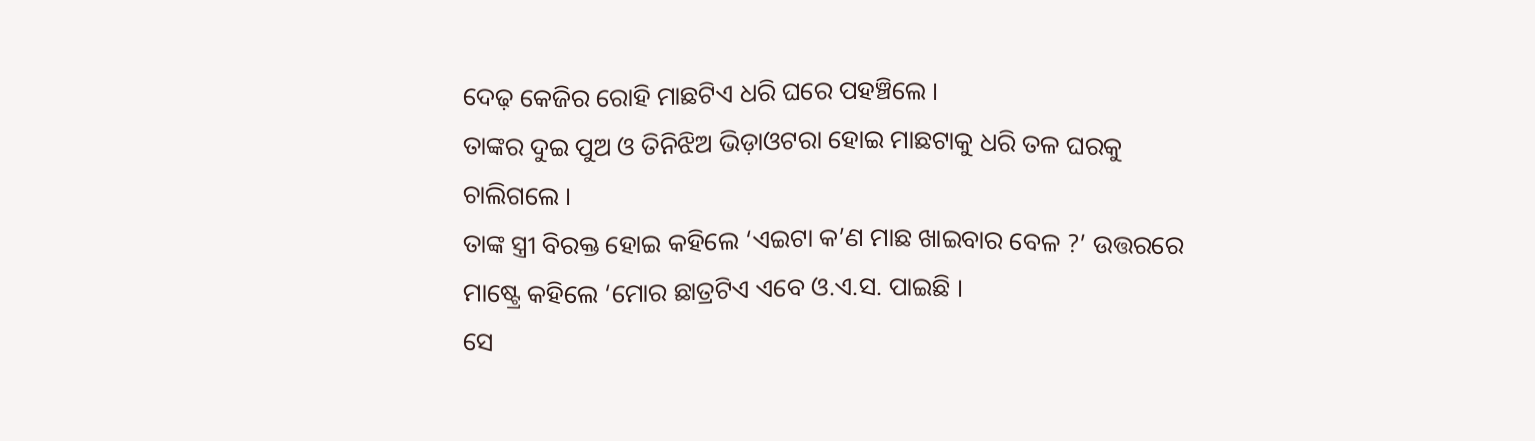ଦେଢ଼ କେଜିର ରୋହି ମାଛଟିଏ ଧରି ଘରେ ପହଞ୍ଚିଲେ ।
ତାଙ୍କର ଦୁଇ ପୁଅ ଓ ତିନିଝିଅ ଭିଡ଼ାଓଟରା ହୋଇ ମାଛଟାକୁ ଧରି ତଳ ଘରକୁ ଚାଲିଗଲେ ।
ତାଙ୍କ ସ୍ତ୍ରୀ ବିରକ୍ତ ହୋଇ କହିଲେ ‘ଏଇଟା କ’ଣ ମାଛ ଖାଇବାର ବେଳ ?’ ଉତ୍ତରରେ ମାଷ୍ଟ୍ରେ କହିଲେ ‘ମୋର ଛାତ୍ରଟିଏ ଏବେ ଓ.ଏ.ସ. ପାଇଛି ।
ସେ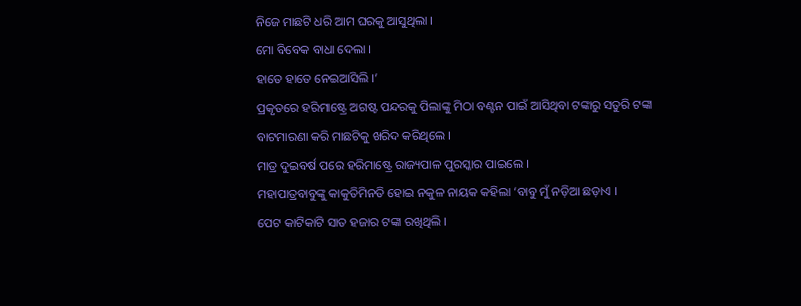ନିଜେ ମାଛଟି ଧରି ଆମ ଘରକୁ ଆସୁଥିଲା ।
ମୋ ବିବେକ ବାଧା ଦେଲା ।
ହାତେ ହାତେ ନେଇଆସିଲି ।’
ପ୍ରକୃତରେ ହରିମାଷ୍ଟ୍ରେ ଅଗଷ୍ଟ ପନ୍ଦରକୁ ପିଲାଙ୍କୁ ମିଠା ବଣ୍ଟନ ପାଇଁ ଆସିଥିବା ଟଙ୍କାରୁ ସତୁରି ଟଙ୍କା ବାଟମାରଣା କରି ମାଛଟିକୁ ଖରିଦ କରିଥିଲେ ।
ମାତ୍ର ଦୁଇବର୍ଷ ପରେ ହରିମାଷ୍ଟ୍ରେ ରାଜ୍ୟପାଳ ପୁରସ୍କାର ପାଇଲେ ।
ମହାପାତ୍ରବାବୁଙ୍କୁ କାକୁତିମିନତି ହୋଇ ନକୁଳ ନାୟକ କହିଲା ‘ବାବୁ ମୁଁ ନଡ଼ିଆ ଛଡ଼ାଏ ।
ପେଟ କାଟିକାଟି ସାତ ହଜାର ଟଙ୍କା ରଖିଥିଲି ।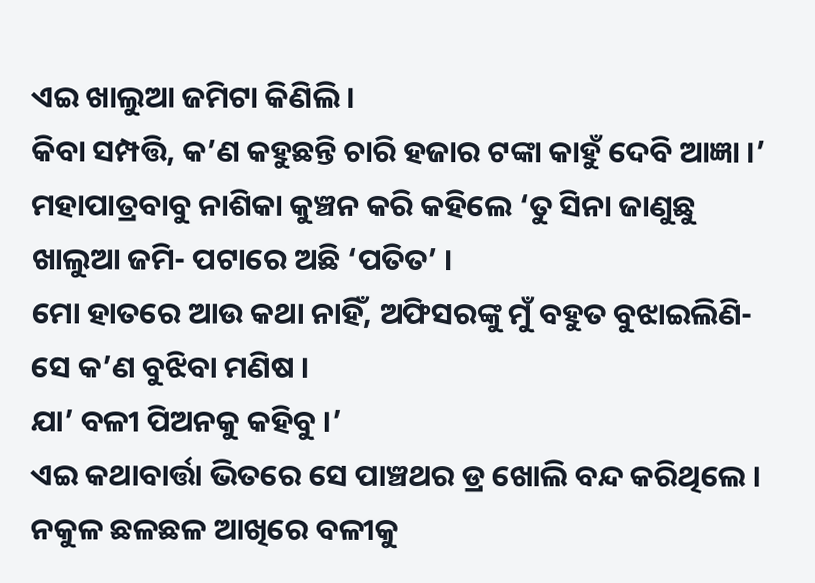ଏଇ ଖାଲୁଆ ଜମିଟା କିଣିଲି ।
କିବା ସମ୍ପତ୍ତି, କ’ଣ କହୁଛନ୍ତି ଚାରି ହଜାର ଟଙ୍କା କାହୁଁ ଦେବି ଆଜ୍ଞା ।’
ମହାପାତ୍ରବାବୁ ନାଶିକା କୁଞ୍ଚନ କରି କହିଲେ ‘ତୁ ସିନା ଜାଣୁଛୁ ଖାଲୁଆ ଜମି- ପଟାରେ ଅଛି ‘ପତିତ’ ।
ମୋ ହାତରେ ଆଉ କଥା ନାହିଁ, ଅଫିସରଙ୍କୁ ମୁଁ ବହୁତ ବୁଝାଇଲିଣି- ସେ କ’ଣ ବୁଝିବା ମଣିଷ ।
ଯା’ ବଳୀ ପିଅନକୁ କହିବୁ ।’
ଏଇ କଥାବାର୍ତ୍ତା ଭିତରେ ସେ ପାଞ୍ଚଥର ଡ୍ର ଖୋଲି ବନ୍ଦ କରିଥିଲେ ।
ନକୁଳ ଛଳଛଳ ଆଖିରେ ବଳୀକୁ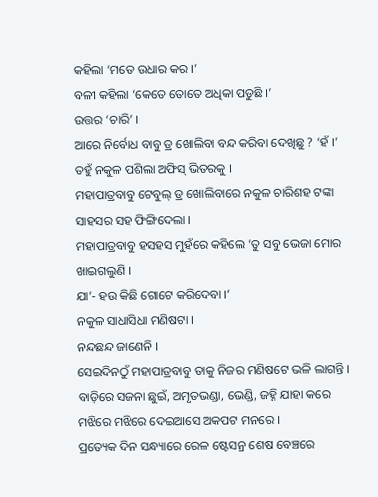କହିଲା ‘ମତେ ଉଧାର କର ।’
ବଳୀ କହିଲା ‘କେତେ ତୋତେ ଅଧିକା ପଡୁଛି ।’
ଉତ୍ତର ‘ଚାରି’ ।
ଆରେ ନିର୍ବୋଧ ବାବୁ ଡ୍ର ଖୋଲିବା ବନ୍ଦ କରିବା ଦେଖିଛୁ ? ‘ହଁ ।’
ତହୁଁ ନକୁଳ ପଶିଲା ଅଫିସ୍ ଭିତରକୁ ।
ମହାପାତ୍ରବାବୁ ଟେବୁଲ୍ ଡ୍ର ଖୋଲିବାରେ ନକୁଳ ଚାରିଶହ ଟଙ୍କା ସାହସର ସହ ଫିଙ୍ଗିଦେଲା ।
ମହାପାତ୍ରବାବୁ ହସହସ ମୁହଁରେ କହିଲେ ‘ତୁ ସବୁ ଭେଜା ମୋର ଖାଇଗଲୁଣି ।
ଯା’- ହଉ କିଛି ଗୋଟେ କରିଦେବା ।’
ନକୁଳ ସାଧାସିଧା ମଣିଷଟା ।
ନନ୍ଦଛନ୍ଦ ଜାଣେନି ।
ସେଇଦିନଠୁଁ ମହାପାତ୍ରବାବୁ ତାକୁ ନିଜର ମଣିଷଟେ ଭଳି ଲାଗନ୍ତି ।
ବାଡ଼ିରେ ସଜନା ଛୁଇଁ, ଅମୃତଭଣ୍ଡା, ଭେଣ୍ଡି, ଜହ୍ନି ଯାହା କରେ ମଝିରେ ମଝିରେ ଦେଇଆସେ ଅକପଟ ମନରେ ।
ପ୍ରତ୍ୟେକ ଦିନ ସନ୍ଧ୍ୟାରେ ରେଳ ଷ୍ଟେସନ୍ର ଶେଷ ବେଞ୍ଚରେ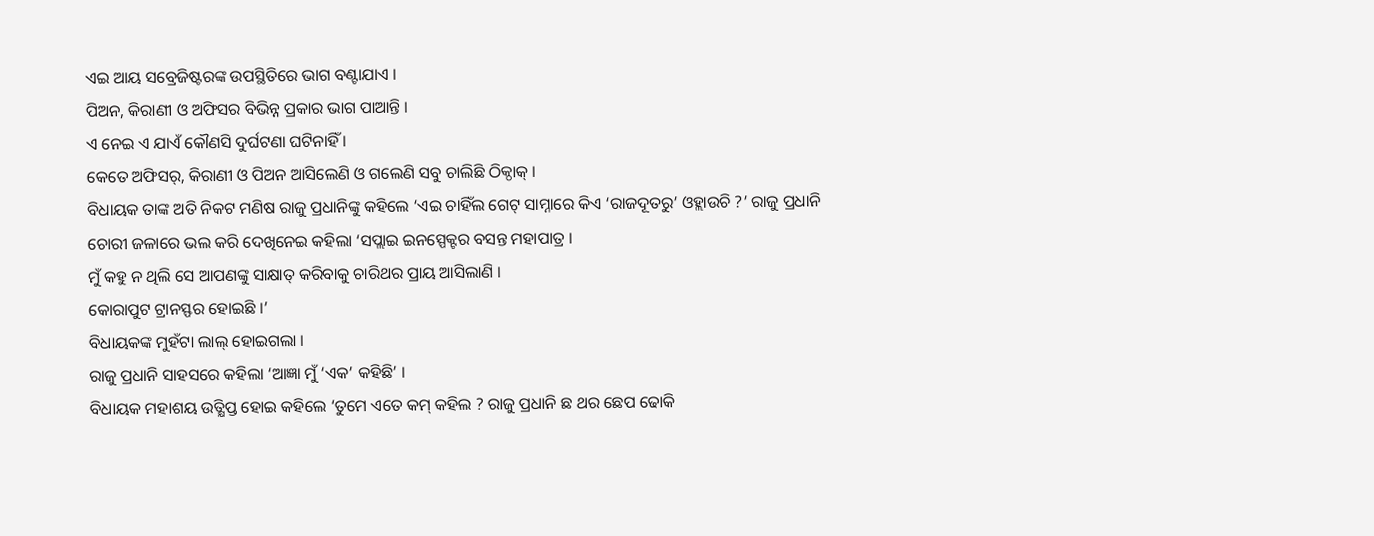ଏଇ ଆୟ ସବ୍ରେଜିଷ୍ଟରଙ୍କ ଉପସ୍ଥିତିରେ ଭାଗ ବଣ୍ଟାଯାଏ ।
ପିଅନ, କିରାଣୀ ଓ ଅଫିସର ବିଭିନ୍ନ ପ୍ରକାର ଭାଗ ପାଆନ୍ତି ।
ଏ ନେଇ ଏ ଯାଏଁ କୌଣସି ଦୁର୍ଘଟଣା ଘଟିନାହିଁ ।
କେତେ ଅଫିସର୍, କିରାଣୀ ଓ ପିଅନ ଆସିଲେଣି ଓ ଗଲେଣି ସବୁ ଚାଲିଛି ଠିକ୍ଠାକ୍ ।
ବିଧାୟକ ତାଙ୍କ ଅତି ନିକଟ ମଣିଷ ରାଜୁ ପ୍ରଧାନିଙ୍କୁ କହିଲେ ‘ଏଇ ଚାହିଁଲ ଗେଟ୍ ସାମ୍ନାରେ କିଏ ‘ରାଜଦୂତରୁ’ ଓହ୍ଲାଉଚି ?’ ରାଜୁ ପ୍ରଧାନି ଚୋରୀ ଜଳାରେ ଭଲ କରି ଦେଖିନେଇ କହିଲା ‘ସପ୍ଲାଇ ଇନସ୍ପେକ୍ଟର ବସନ୍ତ ମହାପାତ୍ର ।
ମୁଁ କହୁ ନ ଥିଲି ସେ ଆପଣଙ୍କୁ ସାକ୍ଷାତ୍ କରିବାକୁ ଚାରିଥର ପ୍ରାୟ ଆସିଲାଣି ।
କୋରାପୁଟ ଟ୍ରାନସ୍ଫର ହୋଇଛି ।’
ବିଧାୟକଙ୍କ ମୁହଁଟା ଲାଲ୍ ହୋଇଗଲା ।
ରାଜୁ ପ୍ରଧାନି ସାହସରେ କହିଲା ‘ଆଜ୍ଞା ମୁଁ ‘ଏକ’ କହିଛି’ ।
ବିଧାୟକ ମହାଶୟ ଉତ୍କ୍ଷିପ୍ତ ହୋଇ କହିଲେ ‘ତୁମେ ଏତେ କମ୍ କହିଲ ? ରାଜୁ ପ୍ରଧାନି ଛ ଥର ଛେପ ଢୋକି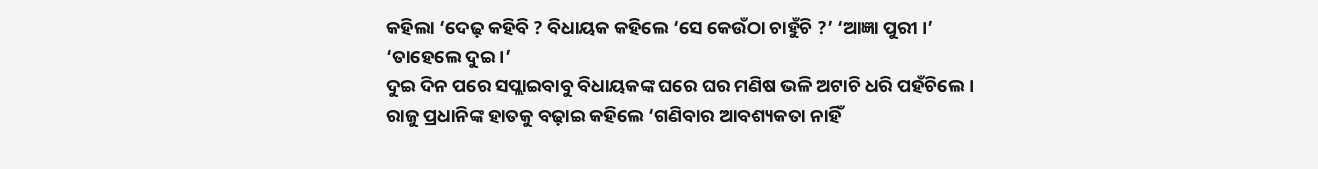କହିଲା ‘ଦେଢ଼ କହିବି ? ବିଧାୟକ କହିଲେ ‘ସେ କେଉଁଠା ଚାହୁଁଚି ?’ ‘ଆଜ୍ଞା ପୁରୀ ।’
‘ତାହେଲେ ଦୁଇ ।’
ଦୁଇ ଦିନ ପରେ ସପ୍ଲାଇବାବୁ ବିଧାୟକଙ୍କ ଘରେ ଘର ମଣିଷ ଭଳି ଅଟାଚି ଧରି ପହଁଚିଲେ ।
ରାଜୁ ପ୍ରଧାନିଙ୍କ ହାତକୁ ବଢ଼ାଇ କହିଲେ ‘ଗଣିବାର ଆବଶ୍ୟକତା ନାହିଁ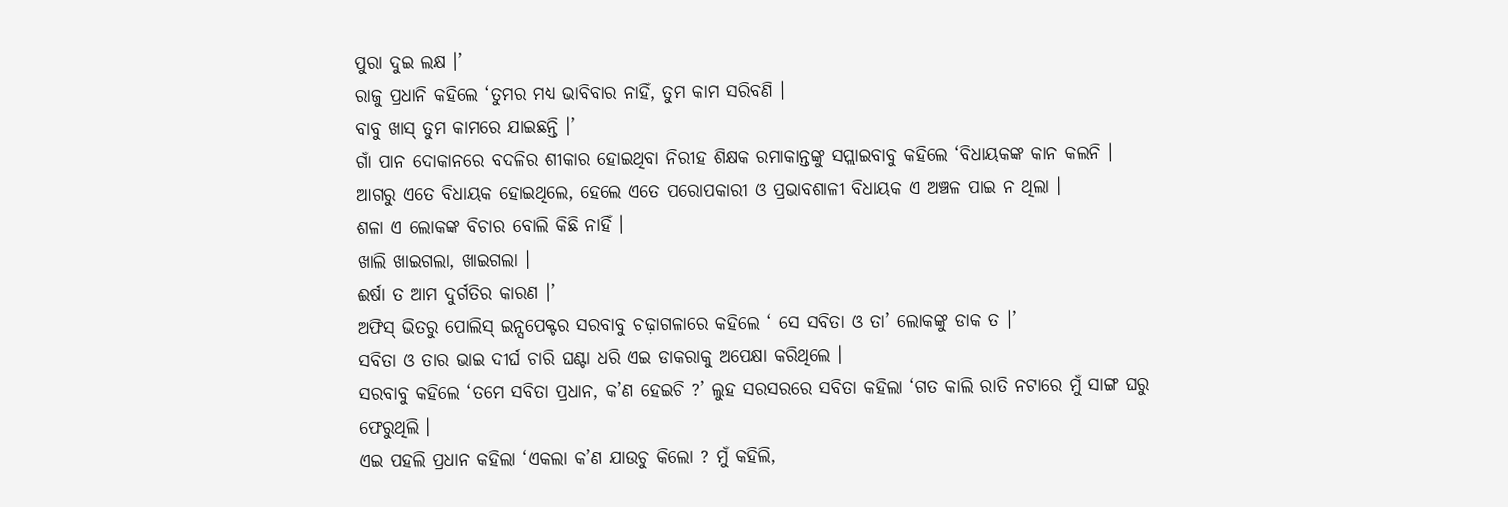ପୁରା ଦୁଇ ଲକ୍ଷ ।’
ରାଜୁ ପ୍ରଧାନି କହିଲେ ‘ତୁମର ମଧ୍ୟ ଭାବିବାର ନାହିଁ, ତୁମ କାମ ସରିବଣି ।
ବାବୁ ଖାସ୍ ତୁମ କାମରେ ଯାଇଛନ୍ତି ।’
ଗାଁ ପାନ ଦୋକାନରେ ବଦଳିର ଶୀକାର ହୋଇଥିବା ନିରୀହ ଶିକ୍ଷକ ରମାକାନ୍ତଙ୍କୁ ସପ୍ଲାଇବାବୁ କହିଲେ ‘ବିଧାୟକଙ୍କ କାନ କଲନି ।
ଆଗରୁ ଏତେ ବିଧାୟକ ହୋଇଥିଲେ, ହେଲେ ଏତେ ପରୋପକାରୀ ଓ ପ୍ରଭାବଶାଳୀ ବିଧାୟକ ଏ ଅଞ୍ଚଳ ପାଇ ନ ଥିଲା ।
ଶଳା ଏ ଲୋକଙ୍କ ବିଚାର ବୋଲି କିଛି ନାହିଁ ।
ଖାଲି ଖାଇଗଲା, ଖାଇଗଲା ।
ଈର୍ଷା ତ ଆମ ଦୁର୍ଗତିର କାରଣ ।’
ଅଫିସ୍ ଭିତରୁ ପୋଲିସ୍ ଇନ୍ସପେକ୍ଟର ସରବାବୁ ଚଢ଼ାଗଳାରେ କହିଲେ ‘ ସେ ସବିତା ଓ ତା’ ଲୋକଙ୍କୁ ଡାକ ତ ।’
ସବିତା ଓ ତାର ଭାଇ ଦୀର୍ଘ ଚାରି ଘଣ୍ଟା ଧରି ଏଇ ଡାକରାକୁ ଅପେକ୍ଷା କରିଥିଲେ ।
ସରବାବୁ କହିଲେ ‘ତମେ ସବିତା ପ୍ରଧାନ, କ’ଣ ହେଇଚି ?’ ଲୁହ ସରସରରେ ସବିତା କହିଲା ‘ଗତ କାଲି ରାତି ନଟାରେ ମୁଁ ସାଙ୍ଗ ଘରୁ ଫେରୁଥିଲି ।
ଏଇ ପହଲି ପ୍ରଧାନ କହିଲା ‘ଏକଲା କ’ଣ ଯାଉଚୁ କିଲୋ ? ମୁଁ କହିଲି,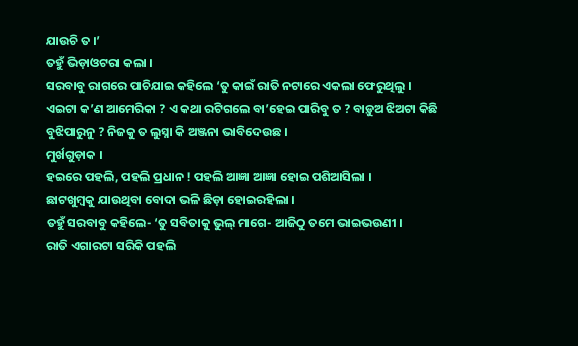ଯାଉଚି ତ ।’
ତହୁଁ ଭିଡ଼ାଓଟରା କଲା ।
ସରବାବୁ ରାଗରେ ପାଚିଯାଇ କହିଲେ ‘ତୁ କାଇଁ ରାତି ନଟାରେ ଏକଲା ଫେରୁଥିଲୁ ।
ଏଇଟା କ’ଣ ଆମେରିକା ? ଏ କଥା ରଟିଗଲେ ବା’ହେଇ ପାରିବୁ ତ ? ବାଡ଼ୁଅ ଝିଅଟା କିଛି ବୁଝିପାରୁନୁ ? ନିଜକୁ ତ ଲୁସ୍ନା କି ଅଞ୍ଜନା ଭାବିଦେଉଛ ।
ମୁର୍ଖଗୁଡ଼ାକ ।
ହଇରେ ପହଲି, ପହଲି ପ୍ରଧାନ ! ପହଲି ଆଜ୍ଞା ଆଜ୍ଞା ହୋଇ ପଶିଆସିଲା ।
ଛାଟଖୁମ୍ବକୁ ଯାଉଥିବା ବୋଦା ଭଳି ଛିଡ଼ା ହୋଇରହିଲା ।
ତହୁଁ ସରବାବୁ କହିଲେ- ‘ତୁ ସବିତାକୁ ଭୁଲ୍ ମାଗେ- ଆଜିଠୁ ତମେ ଭାଇଭଉଣୀ ।
ରାତି ଏଗାରଟା ସରିକି ପହଲି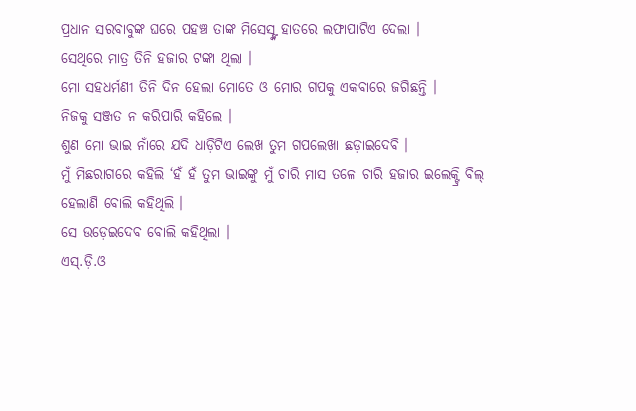ପ୍ରଧାନ ସରବାବୁଙ୍କ ଘରେ ପହଞ୍ଚ ତାଙ୍କ ମିସେସ୍ଙ୍କ ହାତରେ ଲଫାପାଟିଏ ଦେଲା ।
ସେଥିରେ ମାତ୍ର ତିନି ହଜାର ଟଙ୍କା ଥିଲା ।
ମୋ ସହଧର୍ମଣୀ ତିନି ଦିନ ହେଲା ମୋତେ ଓ ମୋର ଗପକୁ ଏକବାରେ ଜଗିଛନ୍ତି ।
ନିଜକୁ ସଞ୍ଜତ ନ କରିପାରି କହିଲେ ।
ଶୁଣ ମୋ ଭାଇ ନାଁରେ ଯଦି ଧାଡ଼ିଟିଏ ଲେଖ ତୁମ ଗପଲେଖା ଛଡ଼ାଇଦେବି ।
ମୁଁ ମିଛରାଗରେ କହିଲି ‘ହଁ ହଁ ତୁମ ଭାଇଙ୍କୁ ମୁଁ ଚାରି ମାସ ତଳେ ଚାରି ହଜାର ଇଲେକ୍ଟ୍ରି ବିଲ୍ ହେଲାଣି ବୋଲି କହିଥିଲି ।
ସେ ଉଡ଼େଇଦେବ ବୋଲି କହିଥିଲା ।
ଏସ୍.ଡ଼ି.ଓ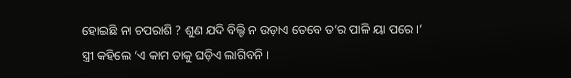ହୋଇଛି ନା ଚପରାଶି ? ଶୁଣ ଯଦି ବିଲ୍ଟି ନ ଉଡ଼ାଏ ତେବେ ତ’ର ପାଳି ୟା ପରେ ।’
ସ୍ତ୍ରୀ କହିଲେ ‘ଏ କାମ ତାକୁ ଘଡ଼ିଏ ଲାଗିବନି ।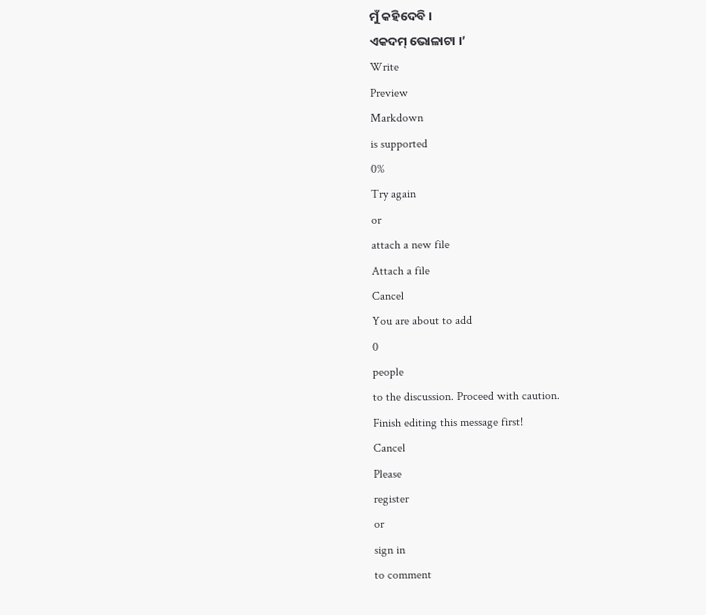ମୁଁ କହିଦେବି ।
ଏକଦମ୍ ଭୋଳାଟା ।’
Write
Preview
Markdown
is supported
0%
Try again
or
attach a new file
Attach a file
Cancel
You are about to add
0
people
to the discussion. Proceed with caution.
Finish editing this message first!
Cancel
Please
register
or
sign in
to comment